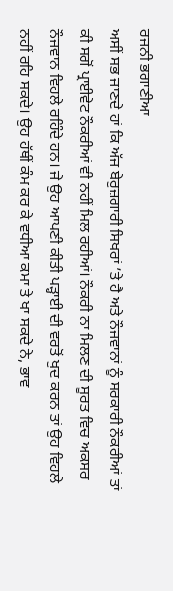ਰਜਨੀ ਭਗਾਣੀਆ
ਅਸੀਂ ਸਭ ਜਾਣਦੇ ਹਾਂ ਕਿ ਅੱਜ ਬੇਰੁਜ਼ਗਾਰੀ ਸਿਖਰਾਂ ’ਤੇ ਹੈ ਅਤੇ ਨੌਜਵਾਨਾਂ ਨੂੰ ਸਰਕਾਰੀ ਨੌਕਰੀਆਂ ਤਾਂ ਕੀ ਸਗੋਂ ਪ੍ਰਾਈਵੇਟ ਨੌਕਰੀਆਂ ਵੀ ਨਹੀਂ ਮਿਲ ਰਹੀਆਂ। ਨੌਕਰੀ ਨਾ ਮਿਲਣ ਦੀ ਸੂਰਤ ਵਿਚ ਅਕਸਰ ਨੌਜਵਾਨ ਵਿਹਲੇ ਰਹਿੰਦੇ ਹਨ। ਜੇ ਉਹ ਆਪਣੀ ਕੀਤੀ ਪੜ੍ਹਾਈ ਦੀ ਵਰਤੋਂ ਖੁਦ ਕਰਨ ਤਾਂ ਉਹ ਵਿਹਲੇ ਨਹੀਂ ਰਹਿ ਸਕਦੇ। ਉਹ ਹੱਥੀਂ ਕੰਮ ਕਰ ਕੇ ਵਧੀਆ ਕਮਾ ਤੇ ਖਾ ਸਕਦੇ ਨੇ, ਭਾਵ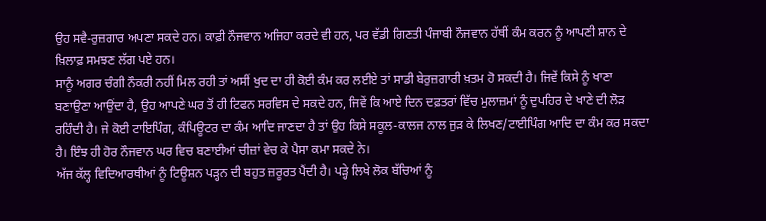ਉਹ ਸਵੈ-ਰੁਜ਼ਗਾਰ ਅਪਣਾ ਸਕਦੇ ਹਨ। ਕਾਫ਼ੀ ਨੌਜਵਾਨ ਅਜਿਹਾ ਕਰਦੇ ਵੀ ਹਨ, ਪਰ ਵੱਡੀ ਗਿਣਤੀ ਪੰਜਾਬੀ ਨੌਜਵਾਨ ਹੱਥੀਂ ਕੰਮ ਕਰਨ ਨੂੰ ਆਪਣੀ ਸ਼ਾਨ ਦੇ ਖ਼ਿਲਾਫ਼ ਸਮਝਣ ਲੱਗ ਪਏ ਹਨ।
ਸਾਨੂੰ ਅਗਰ ਚੰਗੀ ਨੌਕਰੀ ਨਹੀਂ ਮਿਲ ਰਹੀ ਤਾਂ ਅਸੀਂ ਖੁਦ ਦਾ ਹੀ ਕੋਈ ਕੰਮ ਕਰ ਲਈਏ ਤਾਂ ਸਾਡੀ ਬੇਰੁਜ਼ਗਾਰੀ ਖ਼ਤਮ ਹੋ ਸਕਦੀ ਹੈ। ਜਿਵੇਂ ਕਿਸੇ ਨੂੰ ਖਾਣਾ ਬਣਾਉਣਾ ਆਉਂਦਾ ਹੈ, ਉਹ ਆਪਣੇ ਘਰ ਤੋਂ ਹੀ ਟਿਫਨ ਸਰਵਿਸ ਦੇ ਸਕਦੇ ਹਨ, ਜਿਵੇਂ ਕਿ ਆਏ ਦਿਨ ਦਫ਼ਤਰਾਂ ਵਿੱਚ ਮੁਲਾਜ਼ਮਾਂ ਨੂੰ ਦੁਪਹਿਰ ਦੇ ਖਾਣੇ ਦੀ ਲੋੜ ਰਹਿੰਦੀ ਹੈ। ਜੇ ਕੋਈ ਟਾਇਪਿੰਗ, ਕੰਪਿਊਟਰ ਦਾ ਕੰਮ ਆਦਿ ਜਾਣਦਾ ਹੈ ਤਾਂ ਉਹ ਕਿਸੇ ਸਕੂਲ-ਕਾਲਜ ਨਾਲ ਜੁੜ ਕੇ ਲਿਖਣ/ਟਾਈਪਿੰਗ ਆਦਿ ਦਾ ਕੰਮ ਕਰ ਸਕਦਾ ਹੈ। ਇੰਝ ਹੀ ਹੋਰ ਨੌਜਵਾਨ ਘਰ ਵਿਚ ਬਣਾਈਆਂ ਚੀਜ਼ਾਂ ਵੇਚ ਕੇ ਪੈਸਾ ਕਮਾ ਸਕਦੇ ਨੇ।
ਅੱਜ ਕੱਲ੍ਹ ਵਿਦਿਆਰਥੀਆਂ ਨੂੰ ਟਿਊਸ਼ਨ ਪੜ੍ਹਨ ਦੀ ਬਹੁਤ ਜ਼ਰੂਰਤ ਪੈਂਦੀ ਹੈ। ਪੜ੍ਹੇ ਲਿਖੇ ਲੋਕ ਬੱਚਿਆਂ ਨੂੰ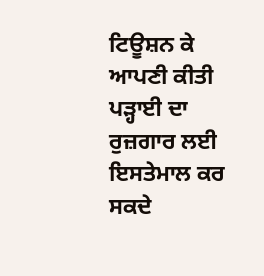ਟਿਊਸ਼ਨ ਕੇ ਆਪਣੀ ਕੀਤੀ ਪੜ੍ਹਾਈ ਦਾ ਰੁਜ਼ਗਾਰ ਲਈ ਇਸਤੇਮਾਲ ਕਰ ਸਕਦੇ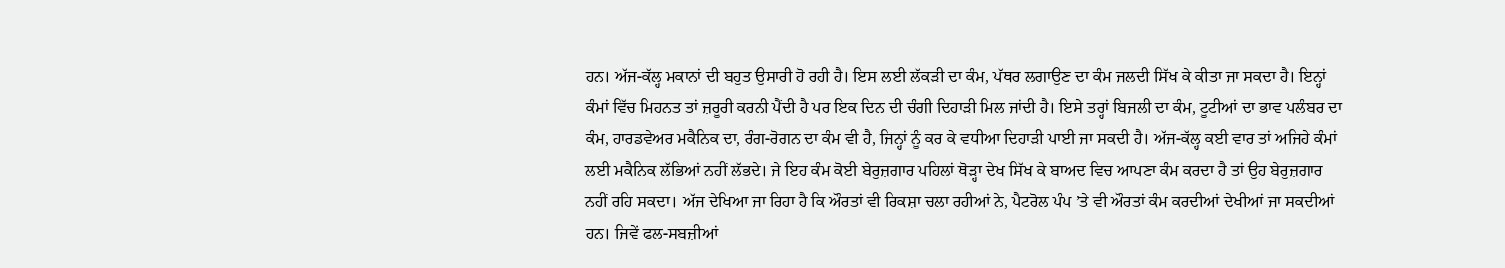ਹਨ। ਅੱਜ-ਕੱਲ੍ਹ ਮਕਾਨਾਂ ਦੀ ਬਹੁਤ ਉਸਾਰੀ ਹੋ ਰਹੀ ਹੈ। ਇਸ ਲਈ ਲੱਕੜੀ ਦਾ ਕੰਮ, ਪੱਥਰ ਲਗਾਉਣ ਦਾ ਕੰਮ ਜਲਦੀ ਸਿੱਖ ਕੇ ਕੀਤਾ ਜਾ ਸਕਦਾ ਹੈ। ਇਨ੍ਹਾਂ ਕੰਮਾਂ ਵਿੱਚ ਮਿਹਨਤ ਤਾਂ ਜ਼ਰੂਰੀ ਕਰਨੀ ਪੈਂਦੀ ਹੈ ਪਰ ਇਕ ਦਿਨ ਦੀ ਚੰਗੀ ਦਿਹਾੜੀ ਮਿਲ ਜਾਂਦੀ ਹੈ। ਇਸੇ ਤਰ੍ਹਾਂ ਬਿਜਲੀ ਦਾ ਕੰਮ, ਟੂਟੀਆਂ ਦਾ ਭਾਵ ਪਲੰਬਰ ਦਾ ਕੰਮ, ਹਾਰਡਵੇਅਰ ਮਕੈਨਿਕ ਦਾ, ਰੰਗ-ਰੋਗਨ ਦਾ ਕੰਮ ਵੀ ਹੈ, ਜਿਨ੍ਹਾਂ ਨੂੰ ਕਰ ਕੇ ਵਧੀਆ ਦਿਹਾੜੀ ਪਾਈ ਜਾ ਸਕਦੀ ਹੈ। ਅੱਜ-ਕੱਲ੍ਹ ਕਈ ਵਾਰ ਤਾਂ ਅਜਿਹੇ ਕੰਮਾਂ ਲਈ ਮਕੈਨਿਕ ਲੱਭਿਆਂ ਨਹੀਂ ਲੱਭਦੇ। ਜੇ ਇਹ ਕੰਮ ਕੋਈ ਬੇਰੁਜ਼ਗਾਰ ਪਹਿਲਾਂ ਥੋੜ੍ਹਾ ਦੇਖ ਸਿੱਖ ਕੇ ਬਾਅਦ ਵਿਚ ਆਪਣਾ ਕੰਮ ਕਰਦਾ ਹੈ ਤਾਂ ਉਹ ਬੇਰੁਜ਼ਗਾਰ ਨਹੀਂ ਰਹਿ ਸਕਦਾ। ਅੱਜ ਦੇਖਿਆ ਜਾ ਰਿਹਾ ਹੈ ਕਿ ਔਰਤਾਂ ਵੀ ਰਿਕਸ਼ਾ ਚਲਾ ਰਹੀਆਂ ਨੇ, ਪੈਟਰੋਲ ਪੰਪ ’ਤੇ ਵੀ ਔਰਤਾਂ ਕੰਮ ਕਰਦੀਆਂ ਦੇਖੀਆਂ ਜਾ ਸਕਦੀਆਂ ਹਨ। ਜਿਵੇਂ ਫਲ-ਸਬਜ਼ੀਆਂ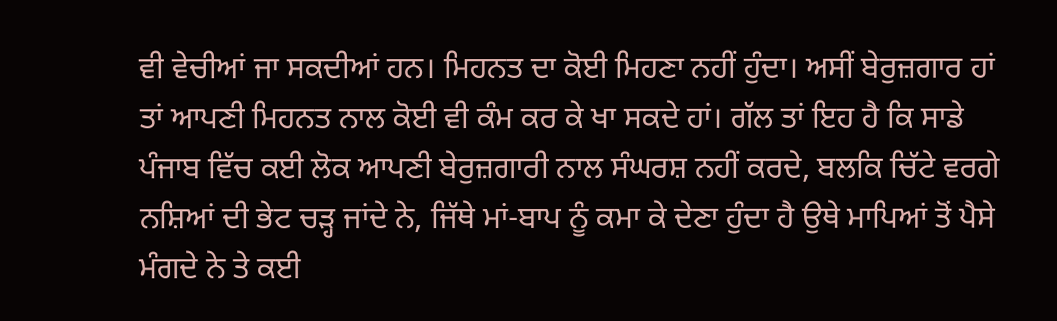ਵੀ ਵੇਚੀਆਂ ਜਾ ਸਕਦੀਆਂ ਹਨ। ਮਿਹਨਤ ਦਾ ਕੋਈ ਮਿਹਣਾ ਨਹੀਂ ਹੁੰਦਾ। ਅਸੀਂ ਬੇਰੁਜ਼ਗਾਰ ਹਾਂ ਤਾਂ ਆਪਣੀ ਮਿਹਨਤ ਨਾਲ ਕੋਈ ਵੀ ਕੰਮ ਕਰ ਕੇ ਖਾ ਸਕਦੇ ਹਾਂ। ਗੱਲ ਤਾਂ ਇਹ ਹੈ ਕਿ ਸਾਡੇ ਪੰਜਾਬ ਵਿੱਚ ਕਈ ਲੋਕ ਆਪਣੀ ਬੇਰੁਜ਼ਗਾਰੀ ਨਾਲ ਸੰਘਰਸ਼ ਨਹੀਂ ਕਰਦੇ, ਬਲਕਿ ਚਿੱਟੇ ਵਰਗੇ ਨਸ਼ਿਆਂ ਦੀ ਭੇਟ ਚੜ੍ਹ ਜਾਂਦੇ ਨੇ, ਜਿੱਥੇ ਮਾਂ-ਬਾਪ ਨੂੰ ਕਮਾ ਕੇ ਦੇਣਾ ਹੁੰਦਾ ਹੈ ਉਥੇ ਮਾਪਿਆਂ ਤੋਂ ਪੈਸੇ ਮੰਗਦੇ ਨੇ ਤੇ ਕਈ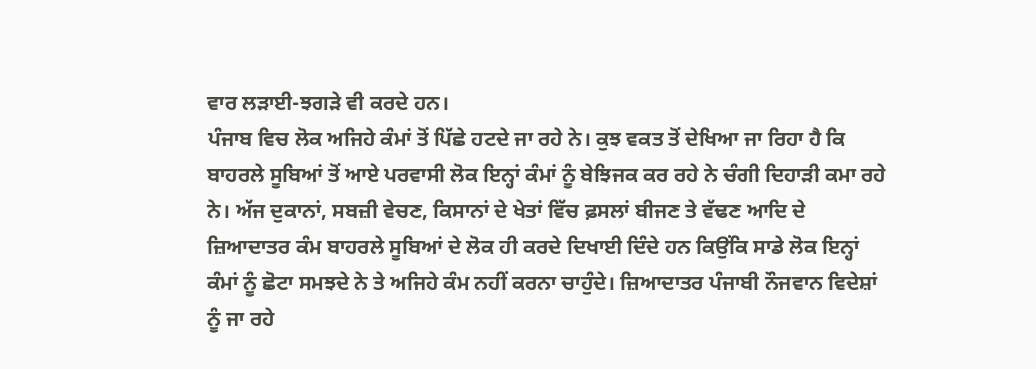ਵਾਰ ਲੜਾਈ-ਝਗੜੇ ਵੀ ਕਰਦੇ ਹਨ।
ਪੰਜਾਬ ਵਿਚ ਲੋਕ ਅਜਿਹੇ ਕੰਮਾਂ ਤੋਂ ਪਿੱਛੇ ਹਟਦੇ ਜਾ ਰਹੇ ਨੇ। ਕੁਝ ਵਕਤ ਤੋਂ ਦੇਖਿਆ ਜਾ ਰਿਹਾ ਹੈ ਕਿ ਬਾਹਰਲੇ ਸੂਬਿਆਂ ਤੋਂ ਆਏ ਪਰਵਾਸੀ ਲੋਕ ਇਨ੍ਹਾਂ ਕੰਮਾਂ ਨੂੰ ਬੇਝਿਜਕ ਕਰ ਰਹੇ ਨੇ ਚੰਗੀ ਦਿਹਾੜੀ ਕਮਾ ਰਹੇ ਨੇ। ਅੱਜ ਦੁਕਾਨਾਂ, ਸਬਜ਼ੀ ਵੇਚਣ, ਕਿਸਾਨਾਂ ਦੇ ਖੇਤਾਂ ਵਿੱਚ ਫ਼ਸਲਾਂ ਬੀਜਣ ਤੇ ਵੱਢਣ ਆਦਿ ਦੇ ਜ਼ਿਆਦਾਤਰ ਕੰਮ ਬਾਹਰਲੇ ਸੂਬਿਆਂ ਦੇ ਲੋਕ ਹੀ ਕਰਦੇ ਦਿਖਾਈ ਦਿੰਦੇ ਹਨ ਕਿਉਂਕਿ ਸਾਡੇ ਲੋਕ ਇਨ੍ਹਾਂ ਕੰਮਾਂ ਨੂੰ ਛੋਟਾ ਸਮਝਦੇ ਨੇ ਤੇ ਅਜਿਹੇ ਕੰਮ ਨਹੀਂ ਕਰਨਾ ਚਾਹੁੰਦੇ। ਜ਼ਿਆਦਾਤਰ ਪੰਜਾਬੀ ਨੌਜਵਾਨ ਵਿਦੇਸ਼ਾਂ ਨੂੰ ਜਾ ਰਹੇ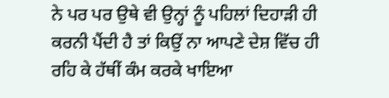ਨੇ ਪਰ ਪਰ ਉਥੇ ਵੀ ਉਨ੍ਹਾਂ ਨੂੰ ਪਹਿਲਾਂ ਦਿਹਾੜੀ ਹੀ ਕਰਨੀ ਪੈਂਦੀ ਹੈ ਤਾਂ ਕਿਉਂ ਨਾ ਆਪਣੇ ਦੇਸ਼ ਵਿੱਚ ਹੀ ਰਹਿ ਕੇ ਹੱਥੀਂ ਕੰਮ ਕਰਕੇ ਖਾਇਆ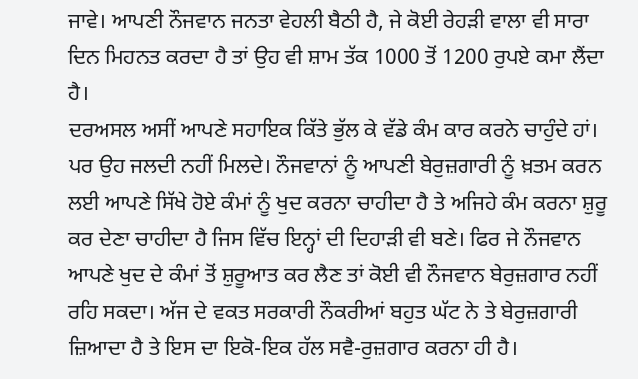ਜਾਵੇ। ਆਪਣੀ ਨੌਜਵਾਨ ਜਨਤਾ ਵੇਹਲੀ ਬੈਠੀ ਹੈ, ਜੇ ਕੋਈ ਰੇਹੜੀ ਵਾਲਾ ਵੀ ਸਾਰਾ ਦਿਨ ਮਿਹਨਤ ਕਰਦਾ ਹੈ ਤਾਂ ਉਹ ਵੀ ਸ਼ਾਮ ਤੱਕ 1000 ਤੋਂ 1200 ਰੁਪਏ ਕਮਾ ਲੈਂਦਾ ਹੈ।
ਦਰਅਸਲ ਅਸੀਂ ਆਪਣੇ ਸਹਾਇਕ ਕਿੱਤੇ ਭੁੱਲ ਕੇ ਵੱਡੇ ਕੰਮ ਕਾਰ ਕਰਨੇ ਚਾਹੁੰਦੇ ਹਾਂ। ਪਰ ਉਹ ਜਲਦੀ ਨਹੀਂ ਮਿਲਦੇ। ਨੌਜਵਾਨਾਂ ਨੂੰ ਆਪਣੀ ਬੇਰੁਜ਼ਗਾਰੀ ਨੂੰ ਖ਼ਤਮ ਕਰਨ ਲਈ ਆਪਣੇ ਸਿੱਖੇ ਹੋਏ ਕੰਮਾਂ ਨੂੰ ਖੁਦ ਕਰਨਾ ਚਾਹੀਦਾ ਹੈ ਤੇ ਅਜਿਹੇ ਕੰਮ ਕਰਨਾ ਸ਼ੁਰੂ ਕਰ ਦੇਣਾ ਚਾਹੀਦਾ ਹੈ ਜਿਸ ਵਿੱਚ ਇਨ੍ਹਾਂ ਦੀ ਦਿਹਾੜੀ ਵੀ ਬਣੇ। ਫਿਰ ਜੇ ਨੌਜਵਾਨ ਆਪਣੇ ਖੁਦ ਦੇ ਕੰਮਾਂ ਤੋਂ ਸ਼ੁਰੂਆਤ ਕਰ ਲੈਣ ਤਾਂ ਕੋਈ ਵੀ ਨੌਜਵਾਨ ਬੇਰੁਜ਼ਗਾਰ ਨਹੀਂ ਰਹਿ ਸਕਦਾ। ਅੱਜ ਦੇ ਵਕਤ ਸਰਕਾਰੀ ਨੌਕਰੀਆਂ ਬਹੁਤ ਘੱਟ ਨੇ ਤੇ ਬੇਰੁਜ਼ਗਾਰੀ ਜ਼ਿਆਦਾ ਹੈ ਤੇ ਇਸ ਦਾ ਇਕੋ-ਇਕ ਹੱਲ ਸਵੈ-ਰੁਜ਼ਗਾਰ ਕਰਨਾ ਹੀ ਹੈ।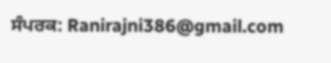ਸੰਪਰਕ: Ranirajni386@gmail.com